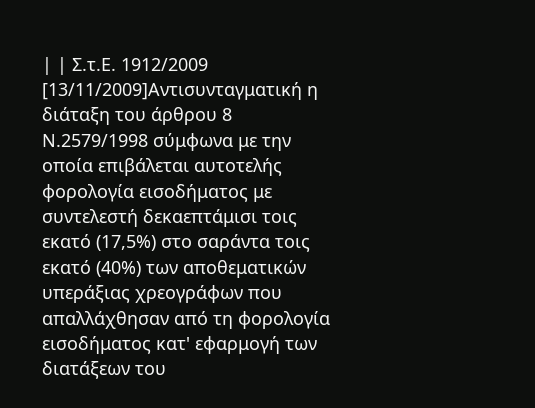| | Σ.τ.Ε. 1912/2009 [13/11/2009]Αντισυνταγματική η διάταξη του άρθρου 8 Ν.2579/1998 σύμφωνα με την οποία επιβάλεται αυτοτελής φορολογία εισοδήματος με συντελεστή δεκαεπτάμισι τοις εκατό (17,5%) στο σαράντα τοις εκατό (40%) των αποθεματικών υπεράξιας χρεογράφων που απαλλάχθησαν από τη φορολογία εισοδήματος κατ' εφαρμογή των διατάξεων του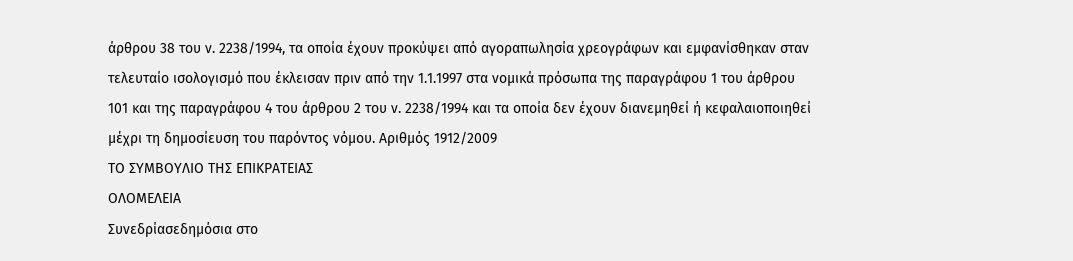άρθρου 38 του ν. 2238/1994, τα οποία έχουν προκύψει από αγοραπωλησία χρεογράφων και εμφανίσθηκαν σταν τελευταίο ισολογισμό που έκλεισαν πριν από την 1.1.1997 στα νομικά πρόσωπα της παραγράφου 1 του άρθρου 101 και της παραγράφου 4 του άρθρου 2 του ν. 2238/1994 και τα οποία δεν έχουν διανεμηθεί ή κεφαλαιοποιηθεί μέχρι τη δημοσίευση του παρόντος νόμου. Αριθμός 1912/2009
ΤΟ ΣΥΜΒΟΥΛΙΟ ΤΗΣ ΕΠΙΚΡΑΤΕΙΑΣ
ΟΛΟΜΕΛΕΙΑ
Συνεδρίασεδημόσια στο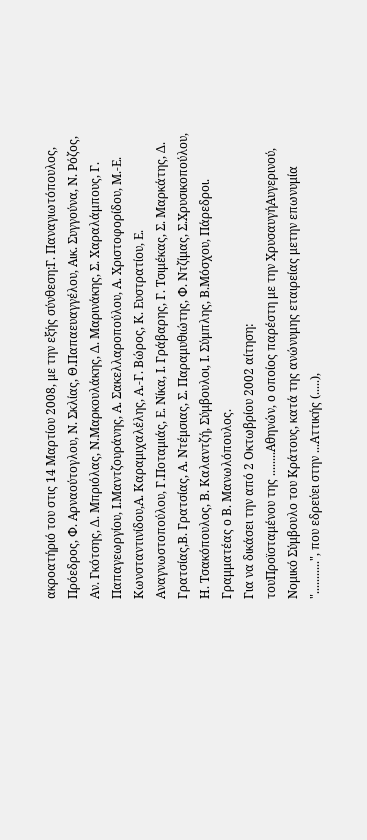ακροατήριό του στις 14 Μαρτίου 2008, με την εξής σύνθεση:Γ. Παναγιωτόπουλος, Πρόεδρος, Φ. Αρναούτογλου, Ν. Σκλίας, Θ.Παπαευαγγέλου, Αικ. Συγγούνα, Ν. Ρόζος, Αν. Γκότσης, Δ. Μπριόλας, Ν.Μαρκουλάκης, Δ. Μαρινάκης, Σ. Χαραλάμπους, Γ. Παπαγεωργίου, Ι.Μαντζουράνης, Α. Σακελλαροπούλου, Α. Χριστοφορίδου, Μ.-Ε. Κωνσταντινίδου,Α. Καραμιχαλέλης, Α.-Γ. Βώρος, Κ. Ευστρατίου, Ε. Αναγνωστοπούλου, Γ.Ποταμιάς, Ε. Νίκα, Ι. Γράβαρης, Γ. Τσιμέκας, Σ. Μαρκάτης, Δ. Γρατσίας,Β. Γρατσίας, Α. Ντέμσιας, Σ. Παραμυθιώτης, Φ. Ντζίμας, Σ.Χρυσικοπούλου, Η. Τσακόπουλος, Β. Καλαντζή, Σύμβουλοι, Ι. Σύμπλης, Β.Μόσχου, Πάρεδροι. Γραμματέας ο Β. Μανωλόπουλος.
Για να δικάσει την από 2 Οκτωβρίου 2002 αίτηση:
τουΠροϊσταμένου της ........Αθηνών, ο οποίος παρέστη με την ΧρυσαυγήΑυγερινού, Νομικό Σύμβουλο του Κράτους, κατά της ανώνυμης εταιρείας μετην επωνυμία "...........", που εδρεύει στην ...Αττικής (.....),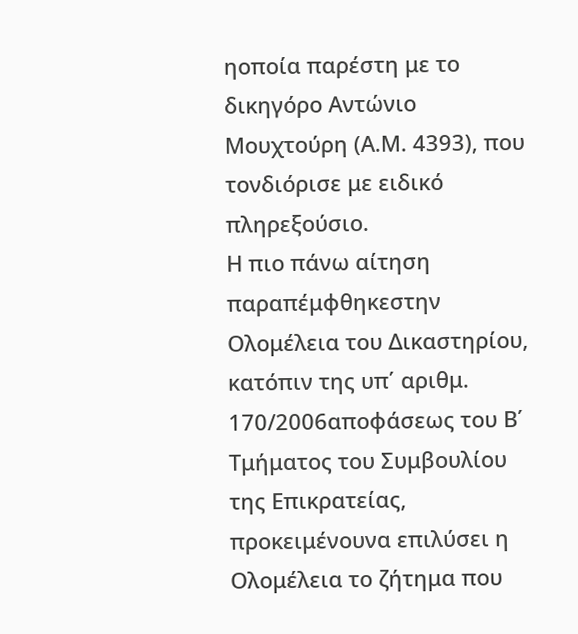ηοποία παρέστη με το δικηγόρο Αντώνιο Μουχτούρη (Α.Μ. 4393), που τονδιόρισε με ειδικό πληρεξούσιο.
Η πιο πάνω αίτηση παραπέμφθηκεστην Ολομέλεια του Δικαστηρίου, κατόπιν της υπ΄ αριθμ. 170/2006αποφάσεως του Β΄ Τμήματος του Συμβουλίου της Επικρατείας, προκειμένουνα επιλύσει η Ολομέλεια το ζήτημα που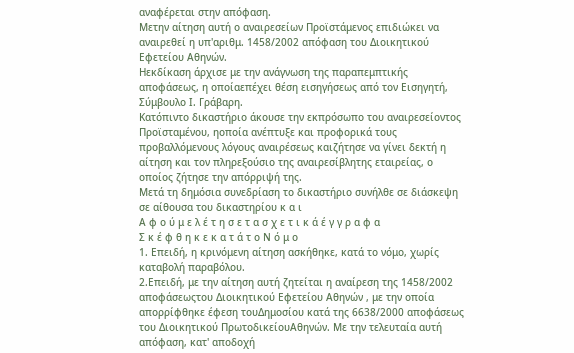αναφέρεται στην απόφαση.
Μετην αίτηση αυτή ο αναιρεσείων Προϊστάμενος επιδιώκει να αναιρεθεί η υπ'αριθμ. 1458/2002 απόφαση του Διοικητικού Εφετείου Αθηνών.
Ηεκδίκαση άρχισε με την ανάγνωση της παραπεμπτικής αποφάσεως, η οποίαεπέχει θέση εισηγήσεως από τον Εισηγητή, Σύμβουλο Ι. Γράβαρη.
Κατόπιντο δικαστήριο άκουσε την εκπρόσωπο του αναιρεσείοντος Προϊσταμένου, ηοποία ανέπτυξε και προφορικά τους προβαλλόμενους λόγους αναιρέσεως καιζήτησε να γίνει δεκτή η αίτηση και τον πληρεξούσιο της αναιρεσίβλητης εταιρείας, ο οποίος ζήτησε την απόρριψή της.
Μετά τη δημόσια συνεδρίαση το δικαστήριο συνήλθε σε διάσκεψη σε αίθουσα του δικαστηρίου κ α ι
Α φ ο ύ μ ε λ έ τ η σ ε τ α σ χ ε τ ι κ ά έ γ γ ρ α φ α
Σ κ έ φ θ η κ ε κ α τ ά τ ο Ν ό μ ο
1. Επειδή, η κρινόμενη αίτηση ασκήθηκε, κατά το νόμο, χωρίς καταβολή παραβόλου.
2.Επειδή, με την αίτηση αυτή ζητείται η αναίρεση της 1458/2002 αποφάσεωςτου Διοικητικού Εφετείου Αθηνών , με την οποία απορρίφθηκε έφεση τουΔημοσίου κατά της 6638/2000 αποφάσεως του Διοικητικού ΠρωτοδικείουΑθηνών. Με την τελευταία αυτή απόφαση, κατ' αποδοχή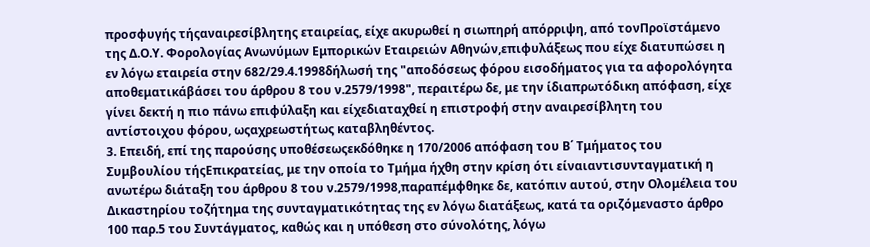προσφυγής τήςαναιρεσίβλητης εταιρείας, είχε ακυρωθεί η σιωπηρή απόρριψη, από τονΠροϊστάμενο της Δ.Ο.Υ. Φορολογίας Ανωνύμων Εμπορικών Εταιρειών Αθηνών,επιφυλάξεως που είχε διατυπώσει η εν λόγω εταιρεία στην 682/29.4.1998δήλωσή της "αποδόσεως φόρου εισοδήματος για τα αφορολόγητα αποθεματικάβάσει του άρθρου 8 του ν.2579/1998", περαιτέρω δε, με την ίδιαπρωτόδικη απόφαση, είχε γίνει δεκτή η πιο πάνω επιφύλαξη και είχεδιαταχθεί η επιστροφή στην αναιρεσίβλητη του αντίστοιχου φόρου, ωςαχρεωστήτως καταβληθέντος.
3. Επειδή, επί της παρούσης υποθέσεωςεκδόθηκε η 170/2006 απόφαση του Β΄ Τμήματος του Συμβουλίου τήςΕπικρατείας, με την οποία το Τμήμα ήχθη στην κρίση ότι είναιαντισυνταγματική η ανωτέρω διάταξη του άρθρου 8 του ν.2579/1998,παραπέμφθηκε δε, κατόπιν αυτού, στην Ολομέλεια του Δικαστηρίου τοζήτημα της συνταγματικότητας της εν λόγω διατάξεως, κατά τα οριζόμεναστο άρθρο 100 παρ.5 του Συντάγματος, καθώς και η υπόθεση στο σύνολότης, λόγω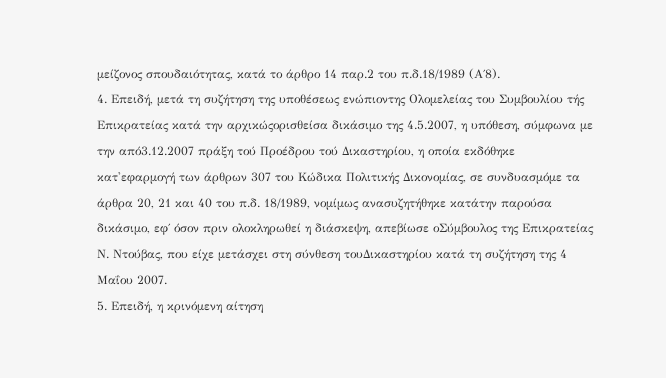μείζονος σπουδαιότητας, κατά το άρθρο 14 παρ.2 του π.δ.18/1989 (Α΄8).
4. Επειδή, μετά τη συζήτηση της υποθέσεως ενώπιοντης Ολομελείας του Συμβουλίου τής Επικρατείας κατά την αρχικώςορισθείσα δικάσιμο της 4.5.2007, η υπόθεση, σύμφωνα με την από3.12.2007 πράξη τού Προέδρου τού Δικαστηρίου, η οποία εκδόθηκε κατ'εφαρμογή των άρθρων 307 του Κώδικα Πολιτικής Δικονομίας, σε συνδυασμόμε τα άρθρα 20, 21 και 40 του π.δ. 18/1989, νομίμως ανασυζητήθηκε κατάτην παρούσα δικάσιμο, εφ΄ όσον πριν ολοκληρωθεί η διάσκεψη, απεβίωσε οΣύμβουλος της Επικρατείας Ν. Ντούβας, που είχε μετάσχει στη σύνθεση τουΔικαστηρίου κατά τη συζήτηση της 4 Μαΐου 2007.
5. Επειδή, η κρινόμενη αίτηση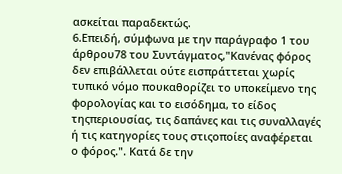ασκείται παραδεκτώς.
6.Επειδή, σύμφωνα με την παράγραφο 1 του άρθρου78 του Συντάγματος,"Κανένας φόρος δεν επιβάλλεται ούτε εισπράττεται χωρίς τυπικό νόμο πουκαθορίζει το υποκείμενο της φορολογίας και το εισόδημα, το είδος τηςπεριουσίας, τις δαπάνες και τις συναλλαγές ή τις κατηγορίες τους στιςοποίες αναφέρεται ο φόρος.". Κατά δε την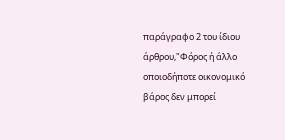παράγραφο 2 του ίδιου άρθρου,"Φόρος ή άλλο οποιοδήποτε οικονομικό βάρος δεν μπορεί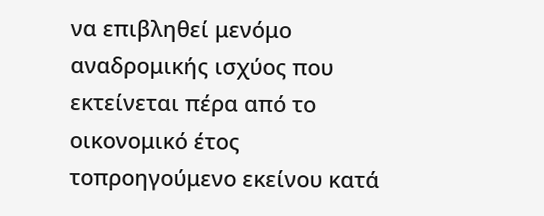να επιβληθεί μενόμο αναδρομικής ισχύος που εκτείνεται πέρα από το οικονομικό έτος τοπροηγούμενο εκείνου κατά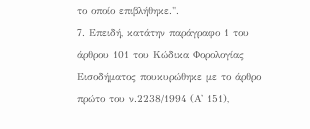το οποίο επιβλήθηκε.".
7. Επειδή, κατάτην παράγραφο 1 του άρθρου 101 του Κώδικα Φορολογίας Εισοδήματος πουκυρώθηκε με το άρθρο πρώτο του ν.2238/1994 (Α' 151),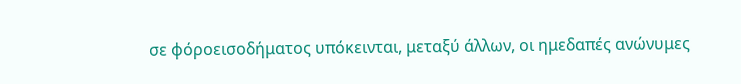σε φόροεισοδήματος υπόκεινται, μεταξύ άλλων, οι ημεδαπές ανώνυμες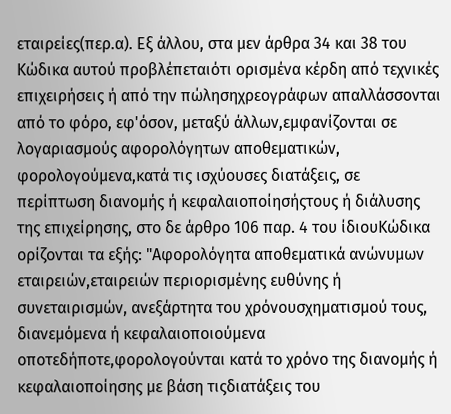εταιρείες(περ.α). Εξ άλλου, στα μεν άρθρα 34 και 38 του Κώδικα αυτού προβλέπεταιότι ορισμένα κέρδη από τεχνικές επιχειρήσεις ή από την πώλησηχρεογράφων απαλλάσσονται από το φόρο, εφ'όσον, μεταξύ άλλων,εμφανίζονται σε λογαριασμούς αφορολόγητων αποθεματικών, φορολογούμενα,κατά τις ισχύουσες διατάξεις, σε περίπτωση διανομής ή κεφαλαιοποίησήςτους ή διάλυσης της επιχείρησης, στο δε άρθρο 106 παρ. 4 του ίδιουΚώδικα ορίζονται τα εξής: "Αφορολόγητα αποθεματικά ανώνυμων εταιρειών,εταιρειών περιορισμένης ευθύνης ή συνεταιρισμών, ανεξάρτητα του χρόνουσχηματισμού τους, διανεμόμενα ή κεφαλαιοποιούμενα οποτεδήποτε,φορολογούνται κατά το χρόνο της διανομής ή κεφαλαιοποίησης με βάση τιςδιατάξεις του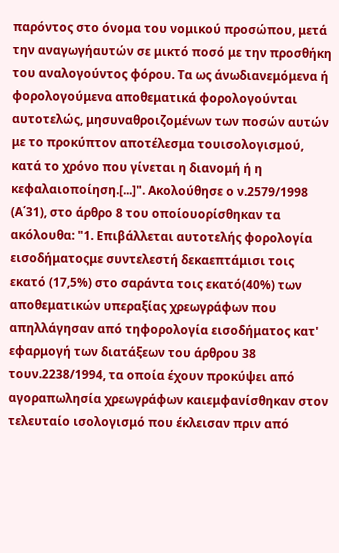παρόντος στο όνομα του νομικού προσώπου, μετά την αναγωγήαυτών σε μικτό ποσό με την προσθήκη του αναλογούντος φόρου. Τα ως άνωδιανεμόμενα ή φορολογούμενα αποθεματικά φορολογούνται αυτοτελώς, μησυναθροιζομένων των ποσών αυτών με το προκύπτον αποτέλεσμα τουισολογισμού, κατά το χρόνο που γίνεται η διανομή ή η κεφαλαιοποίηση.[...]". Ακολούθησε ο ν.2579/1998 (Α΄31), στο άρθρο 8 του οποίουορίσθηκαν τα ακόλουθα: "1. Επιβάλλεται αυτοτελής φορολογία εισοδήματοςμε συντελεστή δεκαεπτάμισι τοις εκατό (17,5%) στο σαράντα τοις εκατό(40%) των αποθεματικών υπεραξίας χρεωγράφων που απηλλάγησαν από τηφορολογία εισοδήματος κατ' εφαρμογή των διατάξεων του άρθρου 38 τουν.2238/1994, τα οποία έχουν προκύψει από αγοραπωλησία χρεωγράφων καιεμφανίσθηκαν στον τελευταίο ισολογισμό που έκλεισαν πριν από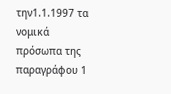την1.1.1997 τα νομικά πρόσωπα της παραγράφου 1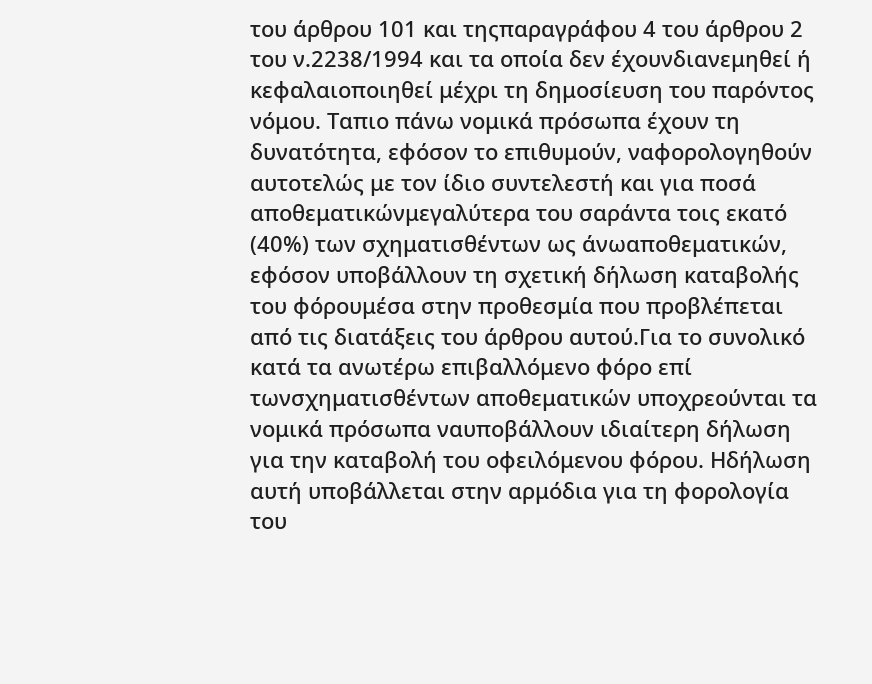του άρθρου 101 και τηςπαραγράφου 4 του άρθρου 2 του ν.2238/1994 και τα οποία δεν έχουνδιανεμηθεί ή κεφαλαιοποιηθεί μέχρι τη δημοσίευση του παρόντος νόμου. Ταπιο πάνω νομικά πρόσωπα έχουν τη δυνατότητα, εφόσον το επιθυμούν, ναφορολογηθούν αυτοτελώς με τον ίδιο συντελεστή και για ποσά αποθεματικώνμεγαλύτερα του σαράντα τοις εκατό (40%) των σχηματισθέντων ως άνωαποθεματικών, εφόσον υποβάλλουν τη σχετική δήλωση καταβολής του φόρουμέσα στην προθεσμία που προβλέπεται από τις διατάξεις του άρθρου αυτού.Για το συνολικό κατά τα ανωτέρω επιβαλλόμενο φόρο επί τωνσχηματισθέντων αποθεματικών υποχρεούνται τα νομικά πρόσωπα ναυποβάλλουν ιδιαίτερη δήλωση για την καταβολή του οφειλόμενου φόρου. Ηδήλωση αυτή υποβάλλεται στην αρμόδια για τη φορολογία του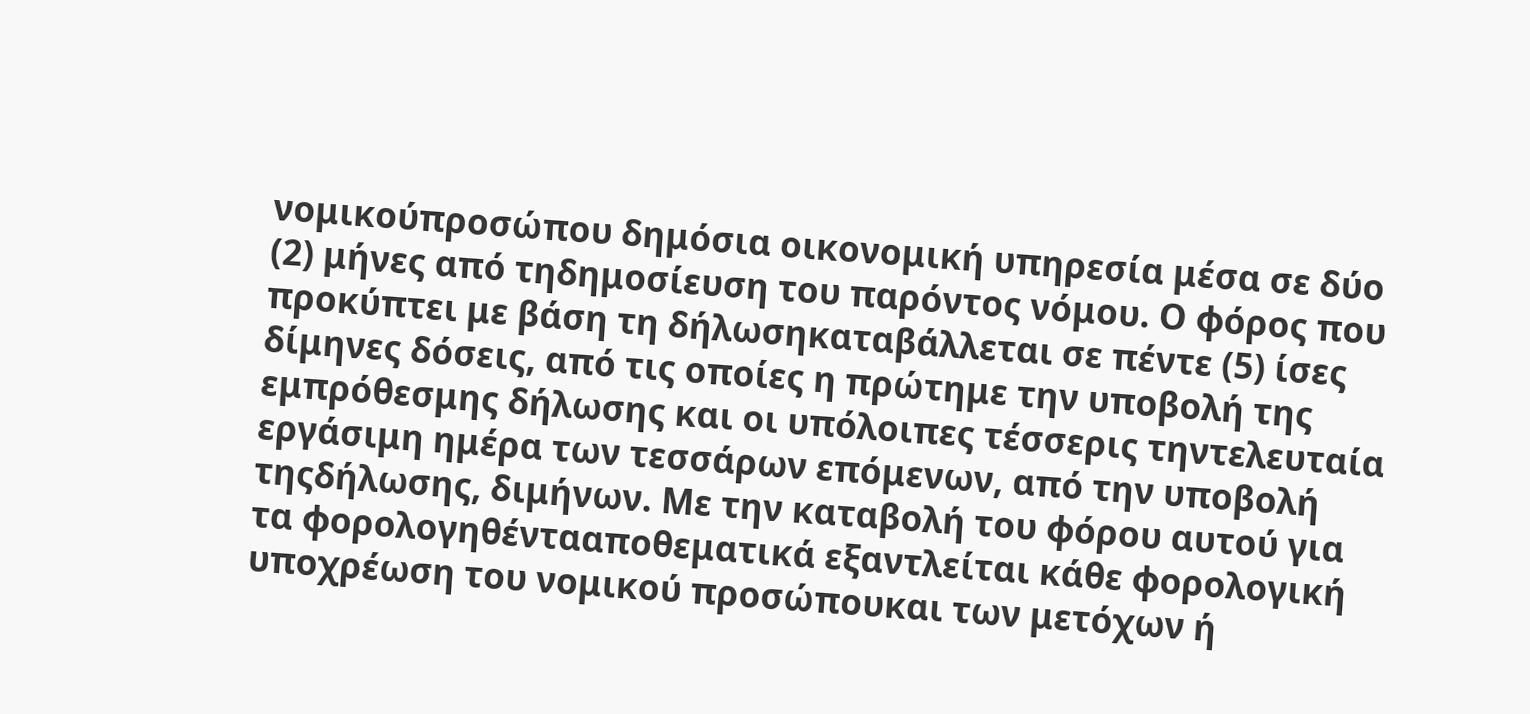νομικούπροσώπου δημόσια οικονομική υπηρεσία μέσα σε δύο (2) μήνες από τηδημοσίευση του παρόντος νόμου. Ο φόρος που προκύπτει με βάση τη δήλωσηκαταβάλλεται σε πέντε (5) ίσες δίμηνες δόσεις, από τις οποίες η πρώτημε την υποβολή της εμπρόθεσμης δήλωσης και οι υπόλοιπες τέσσερις τηντελευταία εργάσιμη ημέρα των τεσσάρων επόμενων, από την υποβολή τηςδήλωσης, διμήνων. Με την καταβολή του φόρου αυτού για τα φορολογηθέντααποθεματικά εξαντλείται κάθε φορολογική υποχρέωση του νομικού προσώπουκαι των μετόχων ή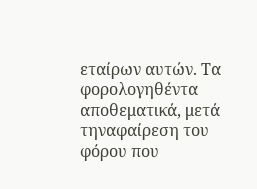εταίρων αυτών. Τα φορολογηθέντα αποθεματικά, μετά τηναφαίρεση του φόρου που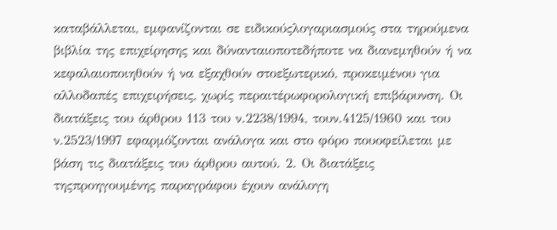καταβάλλεται, εμφανίζονται σε ειδικούςλογαριασμούς στα τηρούμενα βιβλία της επιχείρησης και δύνανταιοποτεδήποτε να διανεμηθούν ή να κεφαλαιοποιηθούν ή να εξαχθούν στοεξωτερικό, προκειμένου για αλλοδαπές επιχειρήσεις, χωρίς περαιτέρωφορολογική επιβάρυνση. Οι διατάξεις του άρθρου 113 του ν.2238/1994, τουν.4125/1960 και του ν.2523/1997 εφαρμόζονται ανάλογα και στο φόρο πουοφείλεται με βάση τις διατάξεις του άρθρου αυτού. 2. Οι διατάξεις τηςπροηγουμένης παραγράφου έχουν ανάλογη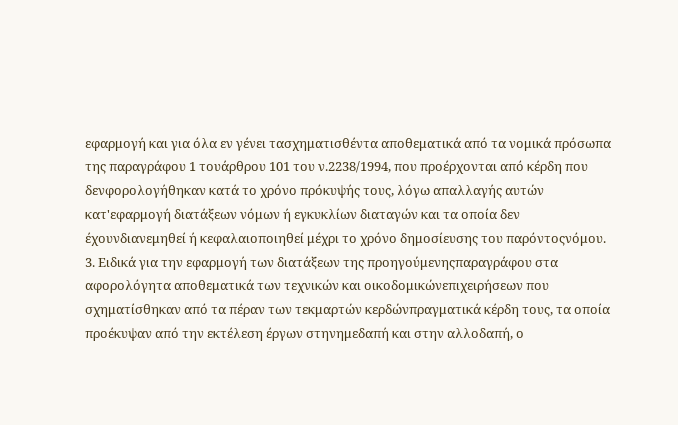εφαρμογή και για όλα εν γένει τασχηματισθέντα αποθεματικά από τα νομικά πρόσωπα της παραγράφου 1 τουάρθρου 101 του ν.2238/1994, που προέρχονται από κέρδη που δενφορολογήθηκαν κατά το χρόνο πρόκυψής τους, λόγω απαλλαγής αυτών κατ'εφαρμογή διατάξεων νόμων ή εγκυκλίων διαταγών και τα οποία δεν έχουνδιανεμηθεί ή κεφαλαιοποιηθεί μέχρι το χρόνο δημοσίευσης του παρόντοςνόμου. 3. Ειδικά για την εφαρμογή των διατάξεων της προηγούμενηςπαραγράφου στα αφορολόγητα αποθεματικά των τεχνικών και οικοδομικώνεπιχειρήσεων που σχηματίσθηκαν από τα πέραν των τεκμαρτών κερδώνπραγματικά κέρδη τους, τα οποία προέκυψαν από την εκτέλεση έργων στηνημεδαπή και στην αλλοδαπή, ο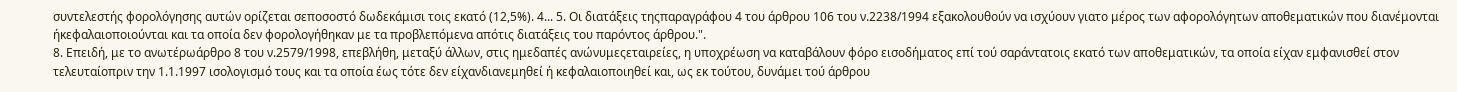συντελεστής φορολόγησης αυτών ορίζεται σεποσοστό δωδεκάμισι τοις εκατό (12,5%). 4... 5. Οι διατάξεις τηςπαραγράφου 4 του άρθρου 106 του ν.2238/1994 εξακολουθούν να ισχύουν γιατο μέρος των αφορολόγητων αποθεματικών που διανέμονται ήκεφαλαιοποιούνται και τα οποία δεν φορολογήθηκαν με τα προβλεπόμενα απότις διατάξεις του παρόντος άρθρου.".
8. Επειδή, με το ανωτέρωάρθρο 8 του ν.2579/1998, επεβλήθη, μεταξύ άλλων, στις ημεδαπές ανώνυμεςεταιρείες, η υποχρέωση να καταβάλουν φόρο εισοδήματος επί τού σαράντατοις εκατό των αποθεματικών, τα οποία είχαν εμφανισθεί στον τελευταίοπριν την 1.1.1997 ισολογισμό τους και τα οποία έως τότε δεν είχανδιανεμηθεί ή κεφαλαιοποιηθεί και, ως εκ τούτου, δυνάμει τού άρθρου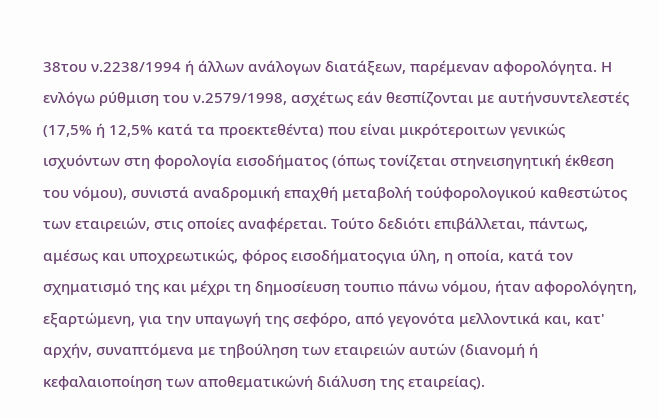38του ν.2238/1994 ή άλλων ανάλογων διατάξεων, παρέμεναν αφορολόγητα. Η ενλόγω ρύθμιση του ν.2579/1998, ασχέτως εάν θεσπίζονται με αυτήνσυντελεστές (17,5% ή 12,5% κατά τα προεκτεθέντα) που είναι μικρότεροιτων γενικώς ισχυόντων στη φορολογία εισοδήματος (όπως τονίζεται στηνεισηγητική έκθεση του νόμου), συνιστά αναδρομική επαχθή μεταβολή τούφορολογικού καθεστώτος των εταιρειών, στις οποίες αναφέρεται. Τούτο δεδιότι επιβάλλεται, πάντως, αμέσως και υποχρεωτικώς, φόρος εισοδήματοςγια ύλη, η οποία, κατά τον σχηματισμό της και μέχρι τη δημοσίευση τουπιο πάνω νόμου, ήταν αφορολόγητη, εξαρτώμενη, για την υπαγωγή της σεφόρο, από γεγονότα μελλοντικά και, κατ' αρχήν, συναπτόμενα με τηβούληση των εταιρειών αυτών (διανομή ή κεφαλαιοποίηση των αποθεματικώνή διάλυση της εταιρείας).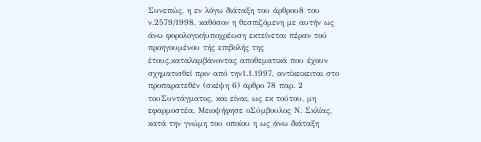Συνεπώς, η εν λόγω διάταξη του άρθρου8 του ν.2579/1998, καθόσον η θεσπιζόμενη με αυτήν ως άνω φορολογικήυποχρέωση εκτείνεται πέραν τού προηγουμένου τής επιβολής της έτους,καταλαμβάνοντας αποθεματικά που έχουν σχηματισθεί πριν από την1.1.1997, αντίκεικειται στο προπαρατεθέν (σκέψη 6) άρθρο 78 παρ. 2 τουΣυντάγματος, και είναι, ως εκ τούτου, μη εφαρμοστέα. Μειοψήφησε οΣύμβουλος Ν. Σκλίας, κατά την γνώμη του οποίου η ως άνω διάταξη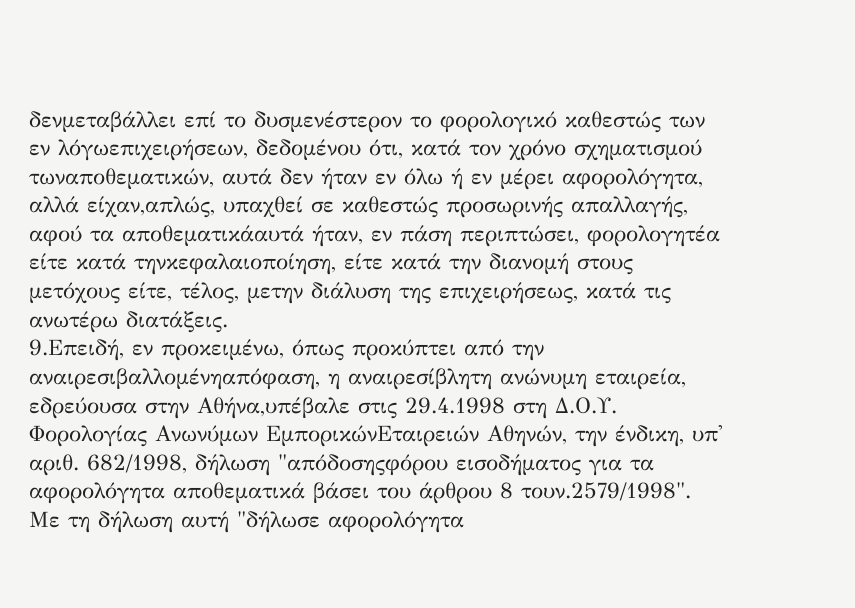δενμεταβάλλει επί το δυσμενέστερον το φορολογικό καθεστώς των εν λόγωεπιχειρήσεων, δεδομένου ότι, κατά τον χρόνο σχηματισμού τωναποθεματικών, αυτά δεν ήταν εν όλω ή εν μέρει αφορολόγητα, αλλά είχαν,απλώς, υπαχθεί σε καθεστώς προσωρινής απαλλαγής, αφού τα αποθεματικάαυτά ήταν, εν πάση περιπτώσει, φορολογητέα είτε κατά τηνκεφαλαιοποίηση, είτε κατά την διανομή στους μετόχους είτε, τέλος, μετην διάλυση της επιχειρήσεως, κατά τις ανωτέρω διατάξεις.
9.Επειδή, εν προκειμένω, όπως προκύπτει από την αναιρεσιβαλλομένηαπόφαση, η αναιρεσίβλητη ανώνυμη εταιρεία, εδρεύουσα στην Αθήνα,υπέβαλε στις 29.4.1998 στη Δ.Ο.Υ. Φορολογίας Ανωνύμων ΕμπορικώνΕταιρειών Αθηνών, την ένδικη, υπ' αριθ. 682/1998, δήλωση "απόδοσηςφόρου εισοδήματος για τα αφορολόγητα αποθεματικά βάσει του άρθρου 8 τουν.2579/1998". Με τη δήλωση αυτή "δήλωσε αφορολόγητα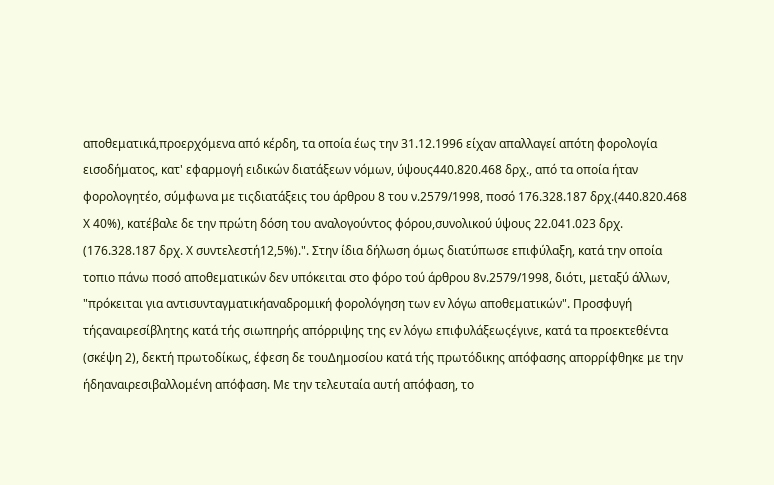αποθεματικά,προερχόμενα από κέρδη, τα οποία έως την 31.12.1996 είχαν απαλλαγεί απότη φορολογία εισοδήματος, κατ' εφαρμογή ειδικών διατάξεων νόμων, ύψους440.820.468 δρχ., από τα οποία ήταν φορολογητέο, σύμφωνα με τιςδιατάξεις του άρθρου 8 του ν.2579/1998, ποσό 176.328.187 δρχ.(440.820.468 Χ 40%), κατέβαλε δε την πρώτη δόση του αναλογούντος φόρου,συνολικού ύψους 22.041.023 δρχ. (176.328.187 δρχ. Χ συντελεστή12,5%).". Στην ίδια δήλωση όμως διατύπωσε επιφύλαξη, κατά την οποία τοπιο πάνω ποσό αποθεματικών δεν υπόκειται στο φόρο τού άρθρου 8ν.2579/1998, διότι, μεταξύ άλλων, "πρόκειται για αντισυνταγματικήαναδρομική φορολόγηση των εν λόγω αποθεματικών". Προσφυγή τήςαναιρεσίβλητης κατά τής σιωπηρής απόρριψης της εν λόγω επιφυλάξεωςέγινε, κατά τα προεκτεθέντα (σκέψη 2), δεκτή πρωτοδίκως, έφεση δε τουΔημοσίου κατά τής πρωτόδικης απόφασης απορρίφθηκε με την ήδηαναιρεσιβαλλομένη απόφαση. Με την τελευταία αυτή απόφαση, το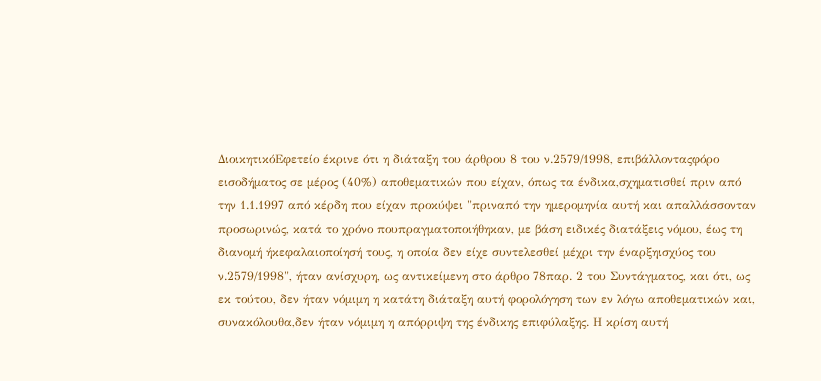ΔιοικητικόΕφετείο έκρινε ότι η διάταξη του άρθρου 8 του ν.2579/1998, επιβάλλονταςφόρο εισοδήματος σε μέρος (40%) αποθεματικών που είχαν, όπως τα ένδικα,σχηματισθεί πριν από την 1.1.1997 από κέρδη που είχαν προκύψει "πριναπό την ημερομηνία αυτή και απαλλάσσονταν προσωρινώς, κατά το χρόνο πουπραγματοποιήθηκαν, με βάση ειδικές διατάξεις νόμου, έως τη διανομή ήκεφαλαιοποίησή τους, η οποία δεν είχε συντελεσθεί μέχρι την έναρξηισχύος του ν.2579/1998", ήταν ανίσχυρη, ως αντικείμενη στο άρθρο 78παρ. 2 του Συντάγματος, και ότι, ως εκ τούτου, δεν ήταν νόμιμη η κατάτη διάταξη αυτή φορολόγηση των εν λόγω αποθεματικών και, συνακόλουθα,δεν ήταν νόμιμη η απόρριψη της ένδικης επιφύλαξης. Η κρίση αυτή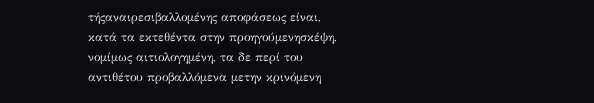τήςαναιρεσιβαλλομένης αποφάσεως είναι, κατά τα εκτεθέντα στην προηγούμενησκέψη, νομίμως αιτιολογημένη, τα δε περί του αντιθέτου προβαλλόμενα μετην κρινόμενη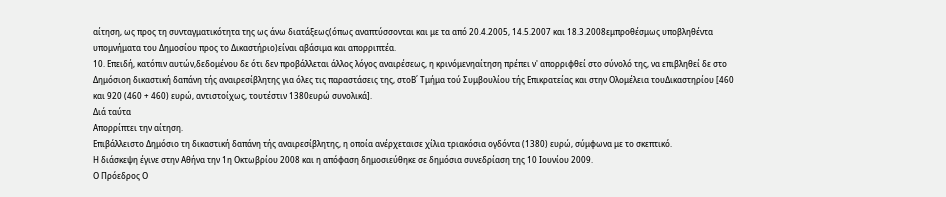αίτηση, ως προς τη συνταγματικότητα της ως άνω διατάξεως(όπως αναπτύσσονται και με τα από 20.4.2005, 14.5.2007 και 18.3.2008εμπροθέσμως υποβληθέντα υπομνήματα του Δημοσίου προς το Δικαστήριο)είναι αβάσιμα και απορριπτέα.
10. Επειδή, κατόπιν αυτών,δεδομένου δε ότι δεν προβάλλεται άλλος λόγος αναιρέσεως, η κρινόμενηαίτηση πρέπει ν' απορριφθεί στο σύνολό της, να επιβληθεί δε στο Δημόσιοη δικαστική δαπάνη τής αναιρεσίβλητης για όλες τις παραστάσεις της, στοΒ΄ Τμήμα τού Συμβουλίου τής Επικρατείας και στην Ολομέλεια τουΔικαστηρίου [460 και 920 (460 + 460) ευρώ, αντιστοίχως, τουτέστιν 1380ευρώ συνολικά].
Διά ταύτα
Απορρίπτει την αίτηση.
Επιβάλλειστο Δημόσιο τη δικαστική δαπάνη τής αναιρεσίβλητης, η οποία ανέρχεταισε χίλια τριακόσια ογδόντα (1380) ευρώ, σύμφωνα με το σκεπτικό.
Η διάσκεψη έγινε στην Αθήνα την 1η Οκτωβρίου 2008 και η απόφαση δημοσιεύθηκε σε δημόσια συνεδρίαση της 10 Ιουνίου 2009.
Ο Πρόεδρος Ο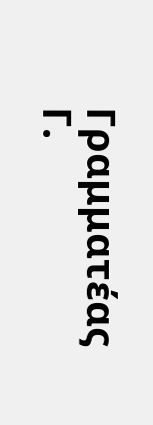Γραμματέας
Γ.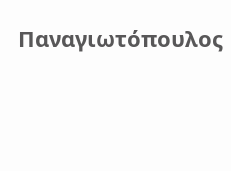Παναγιωτόπουλος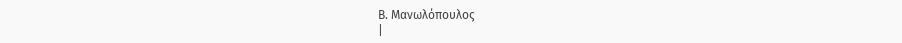Β. Μανωλόπουλος
|